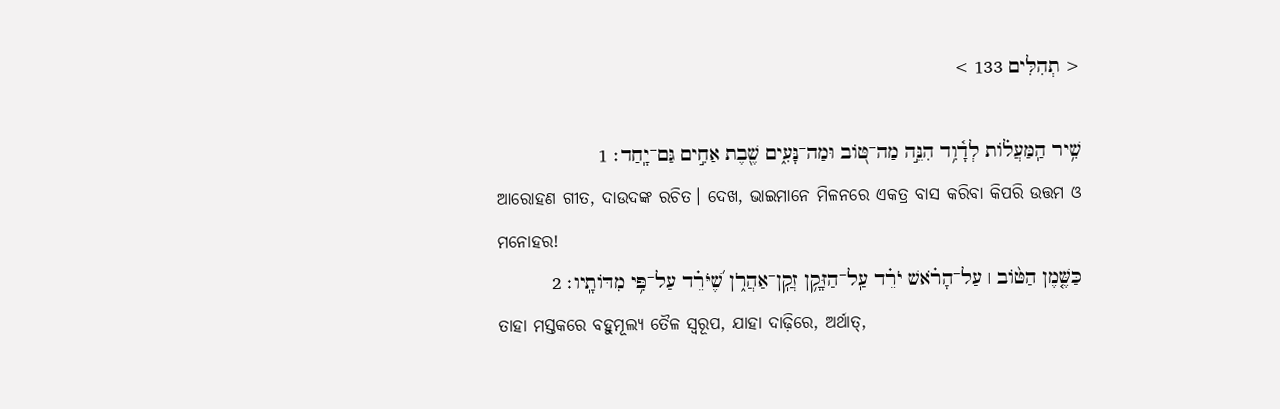< תְהִלִּים 133 >

שִׁ֥יר הַֽמַּעֲל֗וֹת לְדָ֫וִ֥ד הִנֵּ֣ה מַה־טּ֭וֹב וּמַה־נָּעִ֑ים שֶׁ֖בֶת אַחִ֣ים גַּם־יָֽחַד׃ 1
ଆରୋହଣ ଗୀତ, ଦାଉଦଙ୍କ ରଚିତ। ଦେଖ, ଭାଇମାନେ ମିଳନରେ ଏକତ୍ର ବାସ କରିବା କିପରି ଉତ୍ତମ ଓ ମନୋହର!
כַּשֶּׁ֤מֶן הַטּ֨וֹב ׀ עַל־הָרֹ֗אשׁ יֹרֵ֗ד עַֽל־הַזָּקָ֥ן זְקַֽן־אַהֲרֹ֑ן שֶׁ֝יֹּרֵ֗ד עַל־פִּ֥י מִדּוֹתָֽיו׃ 2
ତାହା ମସ୍ତକରେ ବହୁମୂଲ୍ୟ ତୈଳ ସ୍ୱରୂପ, ଯାହା ଦାଢ଼ିରେ, ଅର୍ଥାତ୍‍,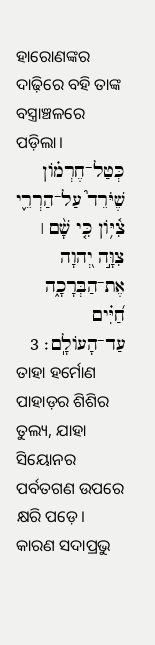ହାରୋଣଙ୍କର ଦାଢ଼ିରେ ବହି ତାଙ୍କ ବସ୍ତ୍ରାଞ୍ଚଳରେ ପଡ଼ିଲା।
כְּטַל־חֶרְמ֗וֹן שֶׁיֹּרֵד֮ עַל־הַרְרֵ֪י צִ֫יּ֥וֹן כִּ֤י שָׁ֨ם ׀ צִוָּ֣ה יְ֭הוָה אֶת־הַבְּרָכָ֑ה חַ֝יִּ֗ים עַד־הָעוֹלָֽם׃ 3
ତାହା ହର୍ମୋଣ ପାହାଡ଼ର ଶିଶିର ତୁଲ୍ୟ, ଯାହା ସିୟୋନର ପର୍ବତଗଣ ଉପରେ କ୍ଷରି ପଡ଼େ। କାରଣ ସଦାପ୍ରଭୁ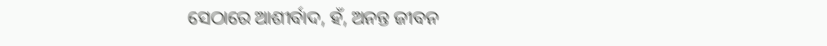ସେଠାରେ ଆଶୀର୍ବାଦ, ହଁ, ଅନନ୍ତ ଜୀବନ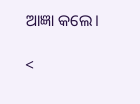ଆଜ୍ଞା କଲେ।

<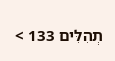תְהִלִּים 133 >